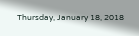Thursday, January 18, 2018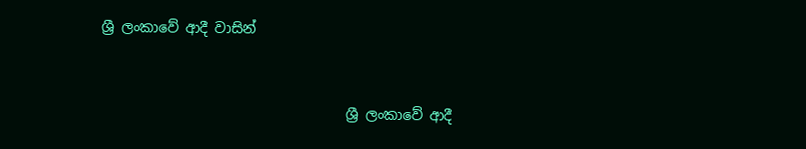ශ්‍රී ලංකාවේ ආදී වාසින්


                                   ශ්‍රී ලංකාවේ ආදී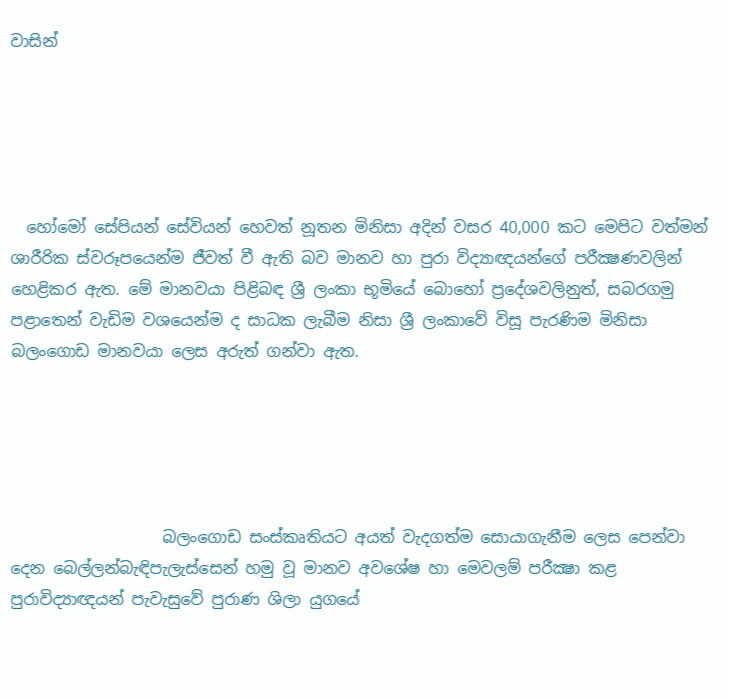වාසින්





  හෝමෝ සේපියන් සේවියන් හෙවත් නූතන මිනිසා අදින් වසර 40,000 කට මෙපිට වත්මන් ශාරීරික ස්‌වරූපයෙන්ම ජීවත් වී ඇති බව මානව හා පුරා විද්‍යාඥයන්ගේ පරීක්‍ෂණවලින් හෙළිකර ඇත. මේ මානවයා පිළිබඳ ශ්‍රී ලංකා භූමියේ බොහෝ ප්‍රදේශවලිනුත්, සබරගමු පළාතෙන් වැඩිම වශයෙන්ම ද සාධක ලැබීම නිසා ශ්‍රී ලංකාවේ විසූ පැරණිම මිනිසා බලංගොඩ මානවයා ලෙස අරුත් ගන්වා ඇත.





                   බලංගොඩ සංස්‌කෘතියට අයත් වැදගත්ම සොයාගැනීම ලෙස පෙන්වා දෙන බෙල්ලන්බැඳිපැලැස්‌සෙන් හමු වූ මානව අවශේෂ හා මෙවලම් පරීක්‍ෂා කළ පුරාවිද්‍යාඥයන් පැවැසුවේ පුරාණ ශිලා යුගයේ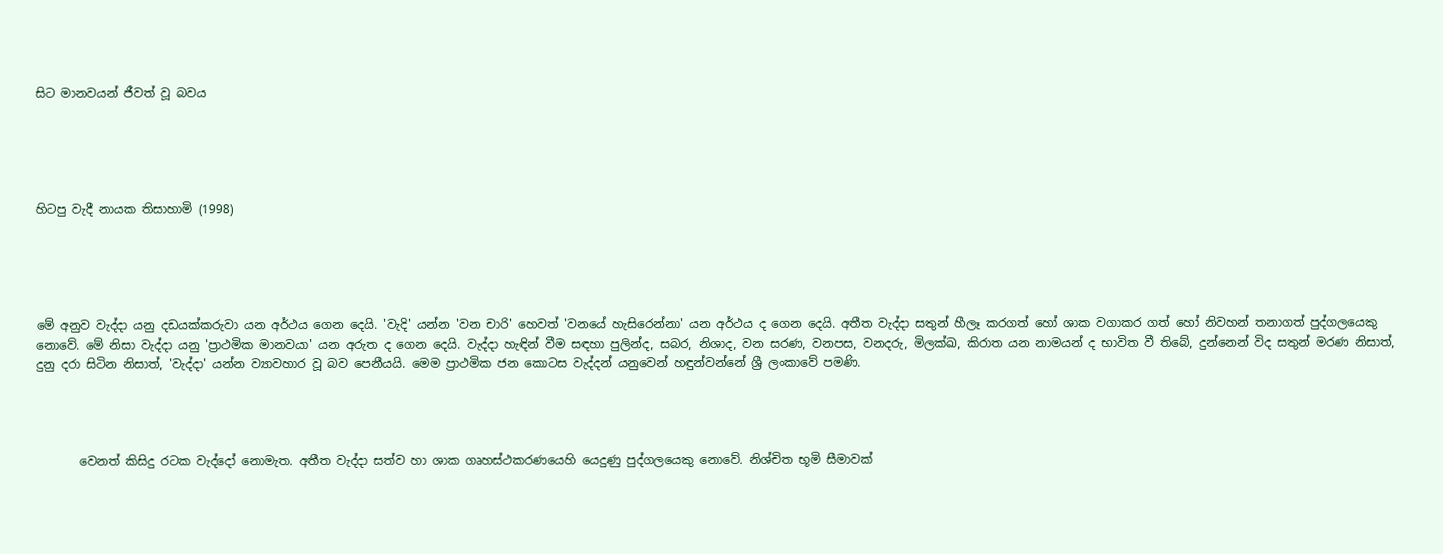සිට මානවයන් ජීවත් වූ බවය





හිටපු වැදී නායක තිසාහාමි (1998)





මේ අනුව වැද්දා යනු දඩයක්‌කරුවා යන අර්ථය ගෙන දෙයි. 'වැදි' යන්න 'වන චාරි' හෙවත් 'වනයේ හැසිරෙන්නා' යන අර්ථය ද ගෙන දෙයි. අතීත වැද්දා සතුන් හීලෑ කරගත් හෝ ශාක වගාකර ගත් හෝ නිවහන් තනාගත් පුද්ගලයෙකු නොවේ. මේ නිසා වැද්දා යනු 'ප්‍රාථමික මානවයා' යන අරුත ද ගෙන දෙයි. වැද්දා හැඳින් වීම සඳහා පුලින්ද, සබර, නිශාද, වන සරණ, වනපස, වනදරු, මිලක්‌ඛ, කිරාත යන නාමයන් ද භාවිත වී තිබේ, දුන්නෙන් විද සතුන් මරණ නිසාත්, දුනු දරා සිටින නිසාත්, 'වැද්දා' යන්න ව්‍යාවහාර වූ බව පෙනීයයි. මෙම ප්‍රාථමික ජන කොටස වැද්දන් යනුවෙන් හඳුන්වන්නේ ශ්‍රී ලංකාවේ පමණි.




       වෙනත් කිසිදු රටක වැද්දෝ නොමැත. අතීත වැද්දා සත්ව හා ශාක ගෘහස්‌ථකරණයෙහි යෙදුණු පුද්ගලයෙකු නොවේ. නිශ්චිත භූමි සීමාවක්‌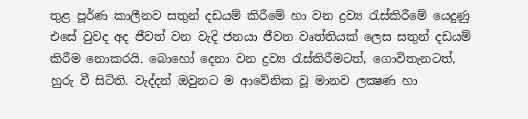තුළ පූර්ණ කාලීනව සතුන් දඩයම් කිරීමේ හා වන ද්‍රව්‍ය රැස්‌කිරීමේ යෙදුණු එසේ වුවද අද ජීවත් වන වැදි ජනයා ජීවන වෘත්තියක්‌ ලෙස සතුන් දඩයම් කිරීම නොකරයි. බොහෝ දෙනා වන ද්‍රව්‍ය රැස්‌කිරීමටත්, ගොවිතැනටත්, හුරු වී සිටිති. වැද්දන් ඔවුනට ම ආවේනික වූ මානව ලක්‍ෂණ හා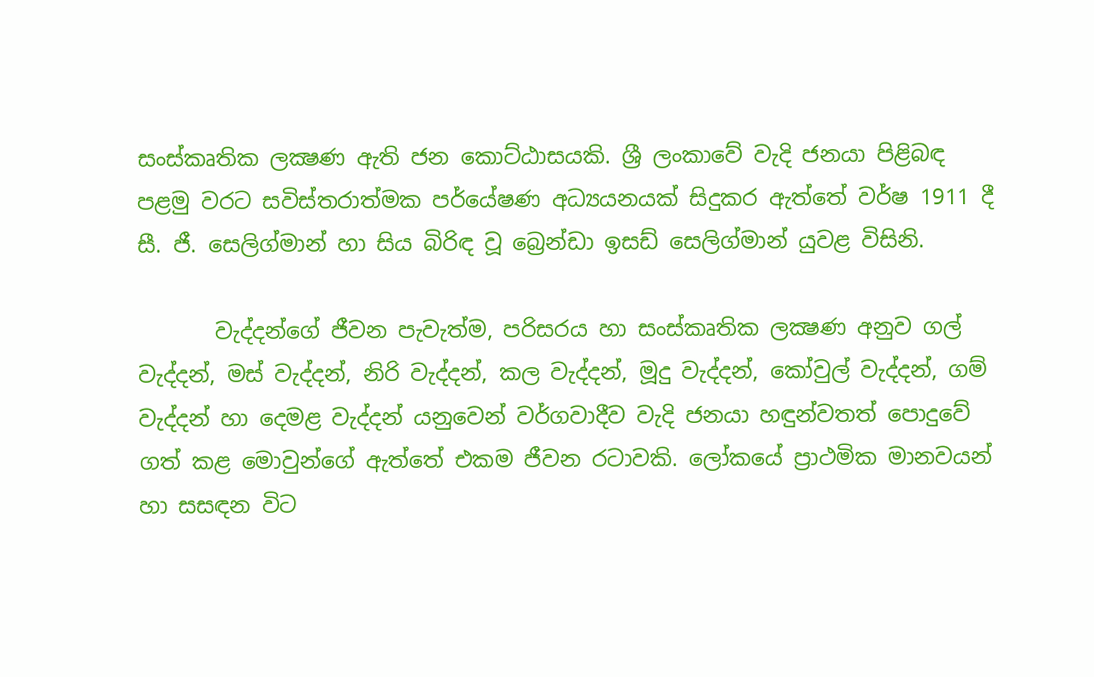සංස්‌කෘතික ලක්‍ෂණ ඇති ජන කොට්‌ඨාසයකි. ශ්‍රී ලංකාවේ වැදි ජනයා පිළිබඳ පළමු වරට සවිස්‌තරාත්මක පර්යේෂණ අධ්‍යයනයක්‌ සිදුකර ඇත්තේ වර්ෂ 1911 දී සී. ජී. සෙලිග්මාන් හා සිය බිරිඳ වූ බ්‍රෙන්ඩා ඉසඩ් සෙලිග්මාන් යුවළ විසිනි.

       වැද්දන්ගේ ජීවන පැවැත්ම, පරිසරය හා සංස්‌කෘතික ලක්‍ෂණ අනුව ගල් වැද්දන්, මස්‌ වැද්දන්, නිරි වැද්දන්, කල වැද්දන්, මූදු වැද්දන්, කෝවුල් වැද්දන්, ගම් වැද්දන් හා දෙමළ වැද්දන් යනුවෙන් වර්ගවාදීව වැදි ජනයා හඳුන්වතත් පොදුවේ ගත් කළ මොවුන්ගේ ඇත්තේ එකම ජීවන රටාවකි. ලෝකයේ ප්‍රාථමික මානවයන් හා සසඳන විට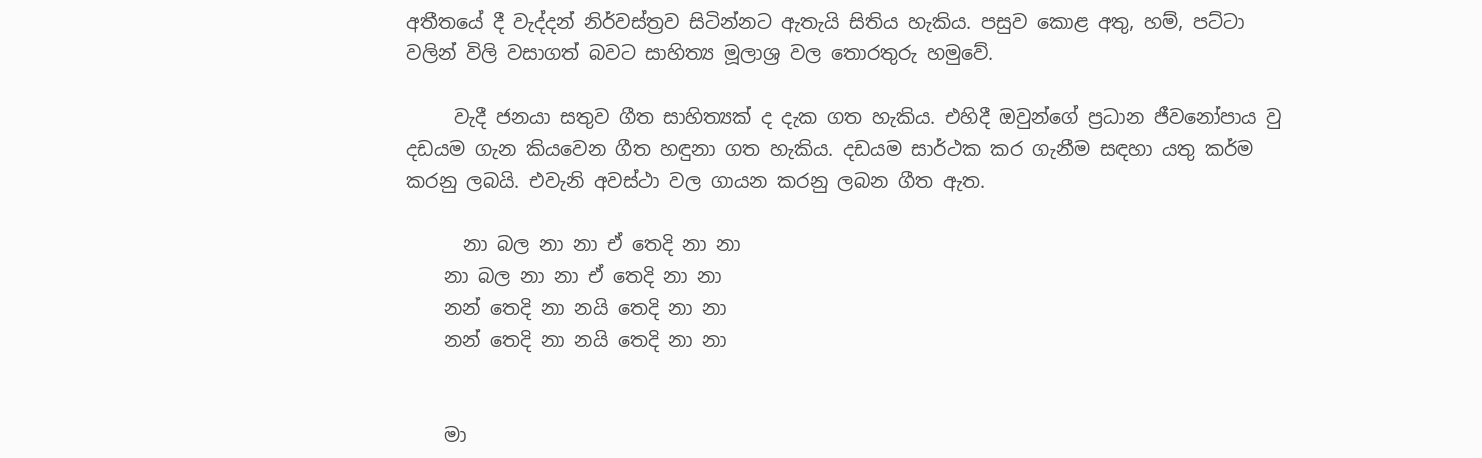අතීතයේ දී වැද්දන් නිර්වස්‌ත්‍රව සිටින්නට ඇතැයි සිතිය හැකිය. පසුව කොළ අතු, හම්, පට්‌ටා වලින් විලි වසාගත් බවට සාහිත්‍ය මූලාශ්‍ර වල තොරතුරු හමුවේ.

     වැදී ජනයා සතුව ගීත සාහිත්‍යක් ද දැක ගත හැකිය. එහිදී ඔවුන්ගේ ප්‍රධාන ජීවනෝපාය වු දඩයම ගැන කියවෙන ගීත හඳුනා ගත හැකිය. දඩයම සාර්ථක කර ගැනීම සඳහා යතු කර්ම කරනු ලබයි. එවැනි අවස්ථා වල ගායන කරනු ලබන ගීත ඇත.

      නා බල නා නා ඒ තෙදි නා නා
    නා බල නා නා ඒ තෙදි නා නා
    නන් තෙදි නා නයි තෙදි නා නා
    නන් තෙදි නා නයි තෙදි නා නා


    මා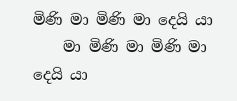මිණි මා මිණි මා දෙයි යා
    මා මිණි මා මිණි මා දෙයි යා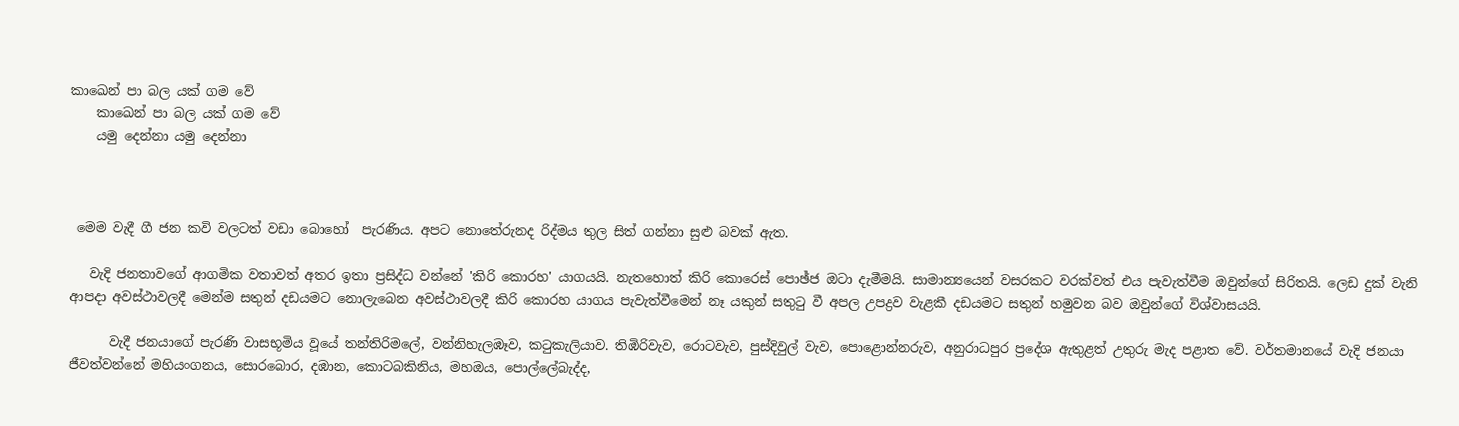කාඛෙන් පා බල යක් ගම වේ
    කාඛෙන් පා බල යක් ගම වේ
    යමු දෙන්නා යමු දෙන්නා



 මෙම වැදී ගී ජන කවි වලටත් වඩා බොහෝ  පැරණිය. අපට නොතේරුනද රිද්මය තුල සිත් ගන්නා සුළු බවක් ඇත.

   වැදි ජනතාවගේ ආගමික වතාවත් අතර ඉතා ප්‍රසිද්ධ වන්නේ 'කිරි කොරහ' යාගයයි. නැතහොත් කිරි කොරෙස්‌ පොඡ්ජ ඔටා දැමීමයි. සාමාන්‍යයෙන් වසරකට වරක්‌වත් එය පැවැත්වීම ඔවුන්ගේ සිරිතයි. ලෙඩ දුක්‌ වැනි ආපදා අවස්‌ථාවලදී මෙන්ම සතුන් දඩයමට නොලැබෙන අවස්‌ථාවලදී කිරි කොරහ යාගය පැවැත්වීමෙන් නෑ යකුන් සතුටු වී අපල උපද්‍රව වැළකී දඩයමට සතුන් හමුවන බව ඔවුන්ගේ විශ්වාසයයි.

      වැදී ජනයාගේ පැරණි වාසභූමිය වූයේ තන්තිරිමලේ, වන්නිහැලඹෑව, කටුකැලියාව. තිඹිරිවැව, රොටවැව, පුස්‌දිවුල් වැව, පොළොන්නරුව, අනුරාධපුර ප්‍රදේශ ඇතුළත් උතුරු මැද පළාත වේ. වර්තමානයේ වැදි ජනයා ජීවත්වන්නේ මහියංගනය, සොරබොර, දඹාන, කොටබකිනිය, මහඔය, පොල්ලේබැද්ද,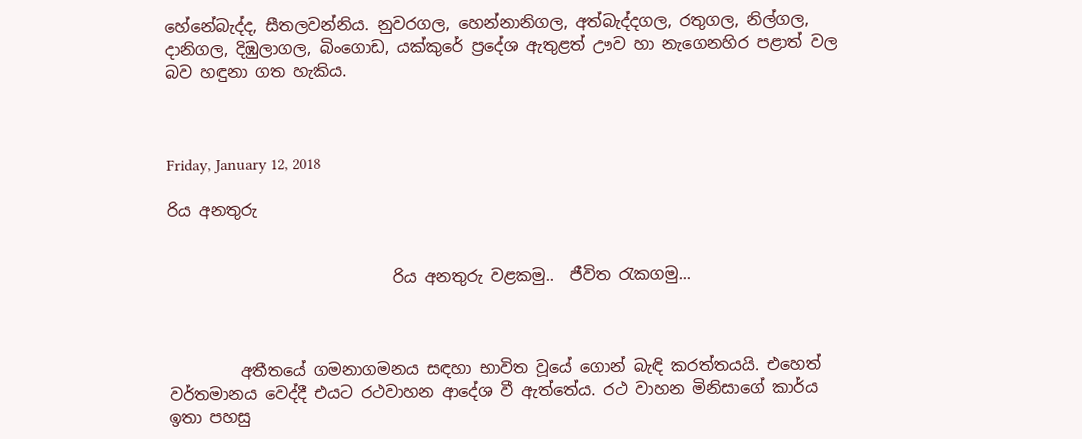හේනේබැද්ද, සීතලවන්නිය. නුවරගල, හෙන්නානිගල, අත්බැද්දගල, රතුගල, නිල්ගල, දානිගල, දිඹුලාගල, බිංගොඩ, යක්‌කුරේ ප්‍රදේශ ඇතුළත් ඌව හා නැගෙනහිර පළාත් වල බව හඳුනා ගත හැකිය.



Friday, January 12, 2018

රිය අනතුරු


                            රිය අනතුරු වළකමු..  ජීවිත රැකගමු...



         අතීතයේ ගමනාගමනය සඳහා භාවිත වූයේ ගොන් බැඳි කරත්තයයි. එහෙත් වර්තමානය වෙද්දී එයට රථවාහන ආදේශ වී ඇත්තේය. රථ වාහන මිනිසාගේ කාර්ය ඉතා පහසු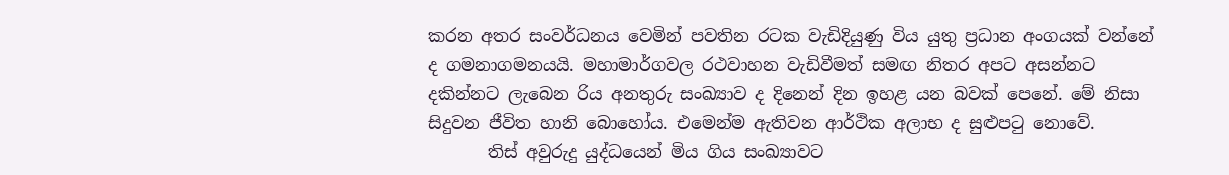කරන අතර සංවර්ධනය වෙමින් පවතින රටක වැඩිදියුණු විය යුතු ප්‍රධාන අංගයක් වන්නේ ද ගමනාගමනයයි. මහාමාර්ගවල රථවාහන වැඩිවීමත් සමඟ නිතර අපට අසන්නට දකින්නට ලැබෙන රිය අනතුරු සංඛ්‍යාව ද දිනෙන් දින ඉහළ යන බවක් පෙනේ. මේ නිසා සිදුවන ජීවිත හානි බොහෝය. එමෙන්ම ඇතිවන ආර්ථික අලාභ ද සුළුපටු නොවේ.
       තිස් අවුරුදු යුද්ධයෙන් මිය ගිය සංඛ්‍යාවට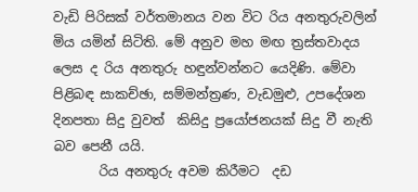වැඩි පිරිසක් වර්තමානය වන විට රිය අනතුරුවලින් මිය යමින් සිටිති. මේ අනුව මහ මඟ ත්‍රස්තවාදය ලෙස ද රිය අනතුරු හඳුන්වන්නට යෙදිණි. මේවා පිළිබඳ සාකච්ඡා, සම්මන්ත්‍රණ, වැඩමුළු, උපදේශන දිනපතා සිදු වුවත්  කිසිදු ප්‍රයෝජනයක් සිදු වී නැති බව පෙනී යයි.
       රිය අනතුරු අවම කිරීමට  දඩ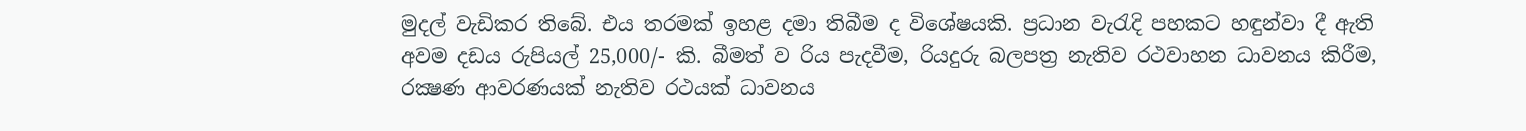මුදල් වැඩිකර තිබේ. එය තරමක් ඉහළ දමා තිබීම ද විශේෂයකි. ප්‍රධාන වැරැදි පහකට හඳුන්වා දී ඇති අවම දඩය රුපියල් 25,000/- කි. බීමත් ව රිය පැදවීම, රියදුරු බලපත්‍ර නැතිව රථවාහන ධාවනය කිරීම, රක්‍ෂණ ආවරණයක් නැතිව රථයක් ධාවනය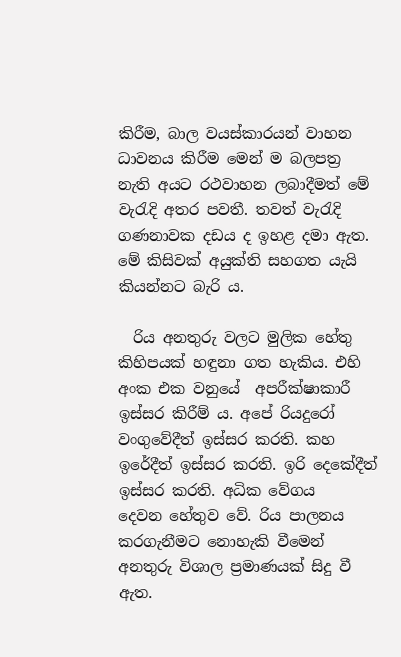කිරීම, බාල වයස්කාරයන් වාහන ධාවනය කිරීම මෙන් ම බලපත්‍ර නැති අයට රථවාහන ලබාදීමත් මේ වැරැදි අතර පවතී. තවත් වැරැදි ගණනාවක දඩය ද ඉහළ දමා ඇත. මේ කිසිවක් අයුක්ති සහගත යැයි කියන්නට බැරි ය.

  රිය අනතුරු වලට මුලික හේතු කිහිපයක් හඳුනා ගත හැකිය. එහි අංක එක වනුයේ  අපරීක්ෂාකාරී ඉස්සර කිරීම් ය. අපේ රියදුරෝ වංගුවේදීත් ඉස්සර කරති. කහ ඉරේදීත් ඉස්සර කරති. ඉරි දෙකේදීත් ඉස්සර කරති. අධික වේගය දෙවන ‍හේතුව වේ. රිය පාලනය කරගැනීමට නොහැකි වීමෙන් අනතුරු විශාල ප්‍රමාණයක් සිදු වී ඇත.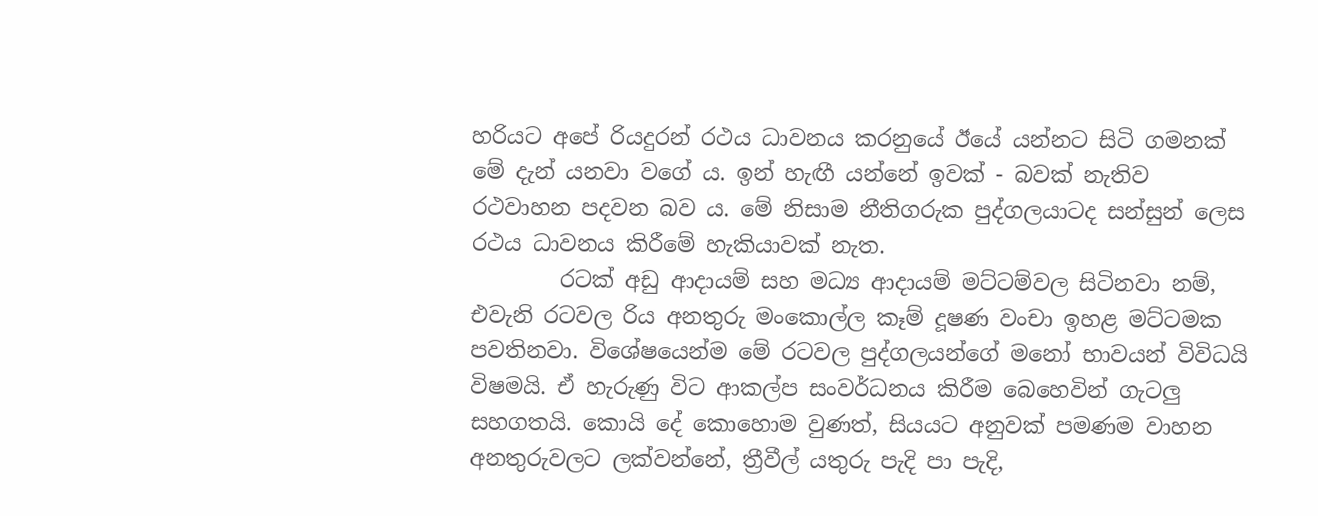හරියට අපේ රියදුරන් රථය ධාවනය කරනුයේ ඊයේ යන්නට සිටි ගමනක් මේ දැන් යනවා වගේ ය. ඉන් හැඟී යන්නේ ඉවක් - බවක් නැතිව රථවාහන පදවන බව ය. මේ නිසාම නීතිගරුක පුද්ගලයාටද සන්සුන් ලෙස රථය ධාවනය කිරීමේ හැකියාවක් නැත.
        රටක්‌ අඩු ආදායම් සහ මධ්‍ය ආදායම් මට්‌ටම්වල සිටිනවා නම්, එවැනි රටවල රිය අනතුරු මංකොල්ල කෑම් දූෂණ වංචා ඉහළ මට්‌ටමක පවතිනවා. විශේෂයෙන්ම මේ රටවල පුද්ගලයන්ගේ මනෝ භාවයන් විවිධයි විෂමයි. ඒ හැරුණු විට ආකල්ප සංවර්ධනය කිරීම බෙහෙවින් ගැටලු සහගතයි. කොයි දේ කොහොම වුණත්, සියයට අනුවක්‌ පමණම වාහන අනතුරුවලට ලක්‌වන්නේ, ත්‍රීවීල් යතුරු පැදි පා පැදි,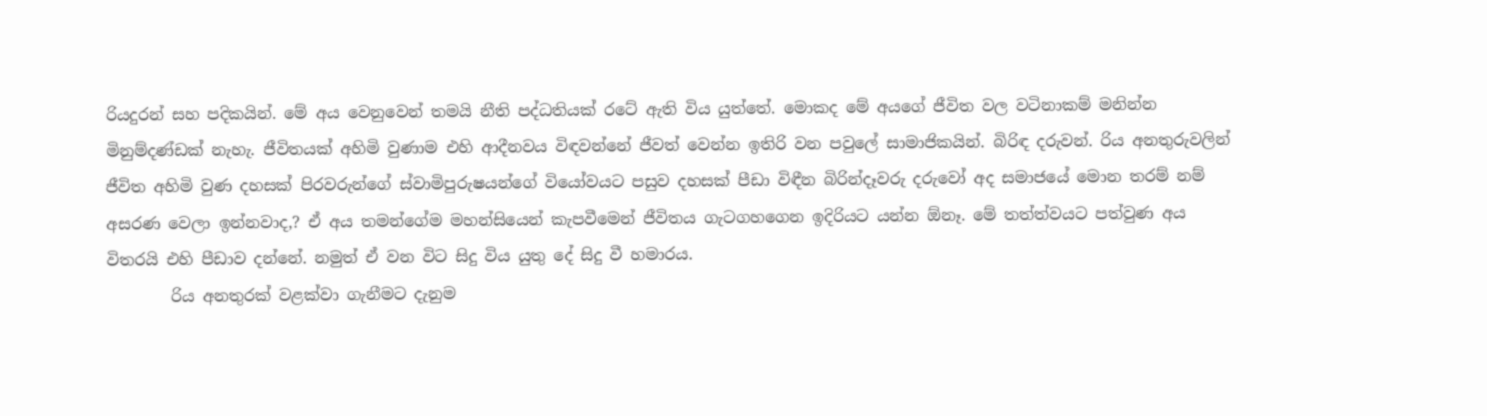රියදුරන් සහ පදිකයින්. මේ අය වෙනුවෙන් තමයි නීති පද්ධතියක්‌ රටේ ඇති විය යුත්තේ. මොකද මේ අයගේ ජීවිත වල වටිනාකම් මනින්න මිනුම්දණ්‌ඩක්‌ නැහැ. ජීවිතයක්‌ අහිමි වුණාම එහි ආදීනවය විඳවන්නේ ජීවත් වෙන්න ඉතිරි වන පවුලේ සාමාජිකයින්. බිරිඳ දරුවන්. රිය අනතුරුවලින් ජීවිත අහිමි වුණ දහසක්‌ පිරවරුන්ගේ ස්‌වාමිපුරුෂයන්ගේ වියෝවයට පසුව දහසක්‌ පීඩා විඳීන බිරින්දෑවරු දරුවෝ අද සමාජයේ මොන තරම් නම් අසරණ වෙලා ඉන්නවාද,? ඒ අය තමන්ගේම මහන්සියෙන් කැපවීමෙන් ජීවිතය ගැටගහගෙන ඉදිරියට යන්න ඕනෑ. මේ තත්ත්වයට පත්වුණ අය විතරයි එහි පීඩාව දන්නේ. නමුත් ඒ වන විට සිදු විය යුතු දේ සිදු වී හමාරය.
        රිය අනතුරක්‌ වළක්‌වා ගැනීමට දැනුම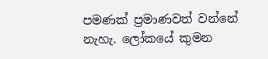පමණක්‌ ප්‍රමාණවත් වන්නේ නැහැ. ලෝකයේ කුමන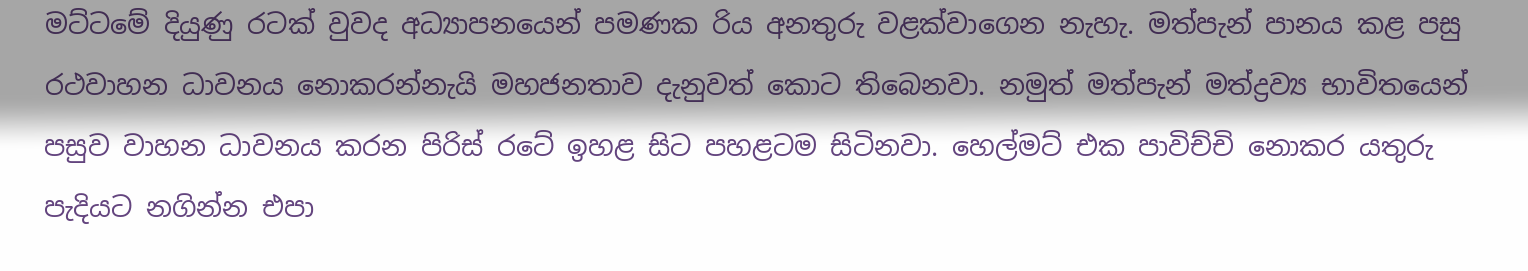මට්‌ටමේ දියුණු රටක්‌ වුවද අධ්‍යාපනයෙන් පමණක රිය අනතුරු වළක්‌වාගෙන නැහැ. මත්පැන් පානය කළ පසු රථවාහන ධාවනය නොකරන්නැයි මහජනතාව දැනුවත් කොට තිබෙනවා. නමුත් මත්පැන් මත්ද්‍රව්‍ය භාවිතයෙන් පසුව වාහන ධාවනය කරන පිරිස්‌ රටේ ඉහළ සිට පහළටම සිටිනවා. හෙල්මට්‌ එක පාවිච්චි නොකර යතුරු පැදියට නගින්න එපා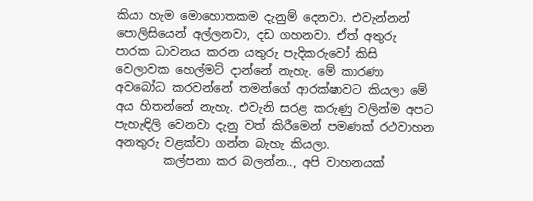කියා හැම මොහොතකම දැනුම් දෙනවා. එවැන්නන් පොලිසියෙන් අල්ලනවා, දඩ ගහනවා. ඒත් අතුරු පාරක ධාවනය කරන යතුරු පැදිකරුවෝ කිසි වෙලාවක හෙල්මට්‌ දාන්නේ නැහැ. මේ කාරණා අවබෝධ කරවන්නේ තමන්ගේ ආරක්‌ෂාවට කියලා මේ අය හිතන්නේ නැහැ. එවැනි සරළ කරුණු වලින්ම අපට පැහැඳිලි වෙනවා දැනු වත් කිරීමෙන් පමණක්‌ රථවාහන අනතුරු වළක්‌වා ගන්න බැහැ කියලා.
        කල්පනා කර බලන්න.., අපි වාහනයක්‌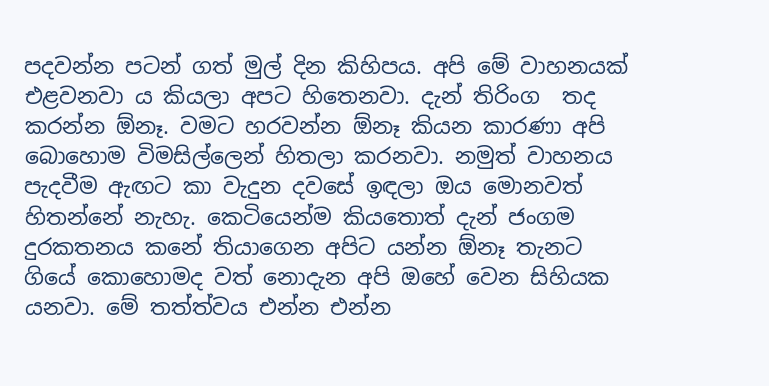පදවන්න පටන් ගත් මුල් දින කිහිපය. අපි මේ වාහනයක්‌ එළවනවා ය කියලා අපට හිතෙනවා. දැන් තිරිංග  තද කරන්න ඕනෑ. වමට හරවන්න ඕනෑ කියන කාරණා අපි බොහොම විමසිල්ලෙන් හිතලා කරනවා. නමුත් වාහනය පැදවීම ඇඟට කා වැදුන දවසේ ඉඳලා ඔය මොනවත් හිතන්නේ නැහැ. කෙටියෙන්ම කියතොත් දැන් ජංගම දුරකතනය කනේ තියාගෙන අපිට යන්න ඕනෑ තැනට ගියේ කොහොමද වත් නොදැන අපි ඔහේ වෙන සිහියක යනවා. මේ තත්ත්වය එන්න එන්න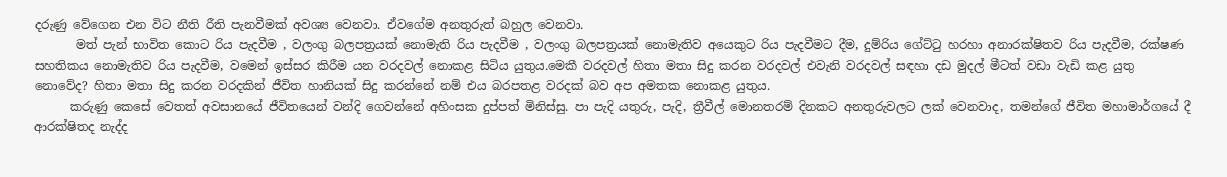දරුණු වේගෙන එන විට නීති රීති පැනවීමක්‌ අවශ්‍ය වෙනවා. ඒවගේම අනතුරුත් බහුල වෙනවා.
       මත් පැන් භාවිත කොට රිය පැදවීම , වලංගු බලපත්‍රයක්‌ නොමැති රිය පැදවීම , වලංගු බලපත්‍රයක්‌ නොමැතිව අයෙකුට රිය පැදවීමට දීම, දුම්රිය ගේට්‌ටු හරහා අනාරක්‌ෂිතව රිය පැදවීම, රක්‌ෂණ සහතිකය නොමැතිව රිය පැදවීම, වමෙන් ඉස්‌සර කිරීම යන වරදවල් නොකළ සිටිය යුතුය.මෙකී වරදවල් හිතා මතා සිදු කරන වරදවල් එවැනි වරදවල් සඳහා දඩ මුදල් මීටත් වඩා වැඩි කළ යුතු නොවේද? හිතා මතා සිදු කරන වරදකින් ජීවිත හානියක්‌ සිදු කරන්නේ නම් එය බරපතළ වරදක්‌ බව අප අමතක නොකළ යුතුය.
      කරුණු කෙසේ වෙතත් අවසානයේ ජීවිතයෙන් වන්දි ගෙවන්නේ අහිංසක දුප්පත් මිනිස්‌සු. පා පැදි යතුරු, පැදි, ත්‍රීවීල් මොනතරම් දිනකට අනතුරුවලට ලක්‌ වෙනවාද, තමන්ගේ ජීවිත මහාමාර්ගයේ දී ආරක්‌ෂිතද නැද්ද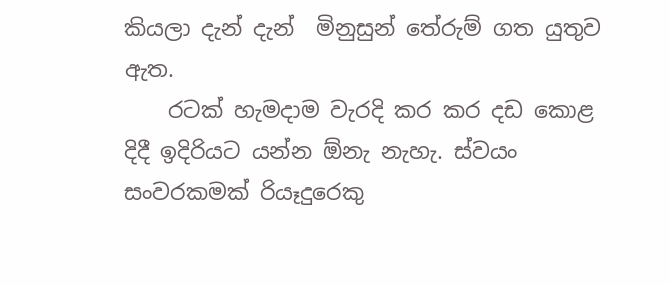කියලා දැන් දැන්  මිනුසුන් තේරුම් ගත යුතුව ඇත.
    රටක්‌ හැමදාම වැරදි කර කර දඩ කොළ දිදී ඉදිරියට යන්න ඕනැ නැහැ. ස්‌වයං සංවරකමක්‌ රියෑදුරෙකු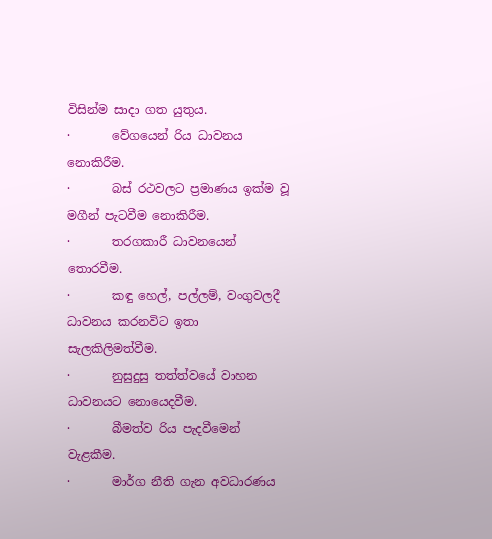විසින්ම සාදා ගත යුතුය.
·       වේගයෙන් රිය ධාවනය නොකිරීම.
·       බස්‌ රථවලට ප්‍රමාණය ඉක්‌ම වූ මගීන් පැටවීම නොකිරීම.
·       තරගකාරී ධාවනයෙන් තොරවීම.
·       කඳු හෙල්, පල්ලම්, වංගුවලදී ධාවනය කරනවිට ඉතා සැලකිලිමත්වීම.
·       නුසුදුසු තත්ත්වයේ වාහන ධාවනයට නොයෙදවීම.
·       බීමත්ව රිය පැදවීමෙන් වැළකීම.
·       මාර්ග නීති ගැන අවධාරණය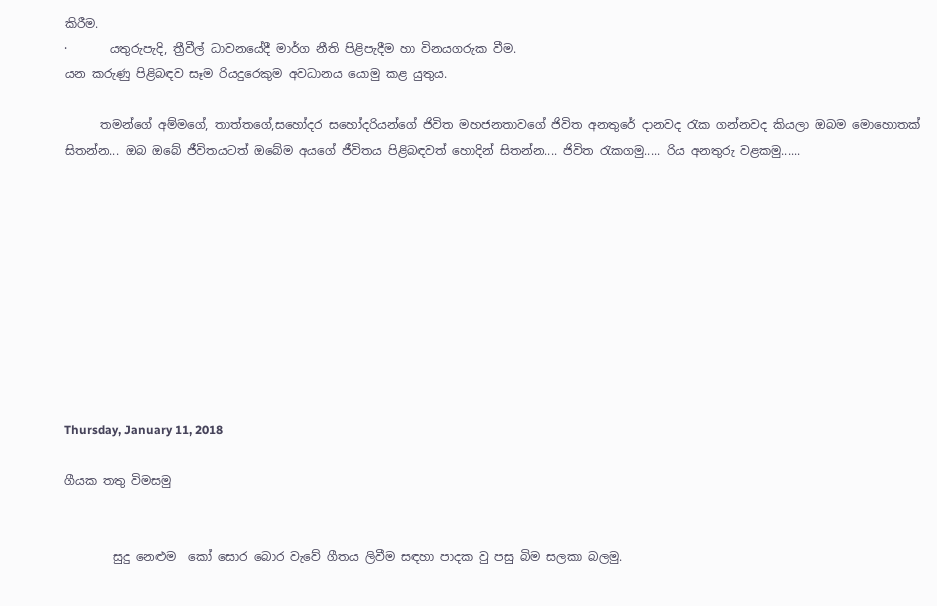කිරීම.
·       යතුරුපැදි, ත්‍රීවීල් ධාවනයේදී මාර්ග නීති පිළිපැදීම හා විනයගරුක වීම.
යන කරුණු පිළිබඳව සෑම රියදුරෙකුම අවධානය යොමු කළ යුතුය.

      තමන්ගේ අම්මගේ, තාත්තගේ,සහෝදර සහෝදරියන්ගේ ජිවිත මහජනතාවගේ ජිවිත අනතුරේ දානවද රැක ගන්නවද කියලා ඔබම මොහොතක් සිතන්න... ඔබ ඔබේ ජීවිතයටත් ඔබේම අයගේ ජීවිතය පිළිබඳවත් හොදින් සිතන්න.... ජිවිත රැකගමු..... රිය අනතුරු වළකමු......










Thursday, January 11, 2018

ගීයක තතු විමසමු


        සුදු නෙළුම  කෝ සොර බොර වැවේ ගීතය ලිවීම සඳහා පාදක වු පසු බිම සලකා බලමු.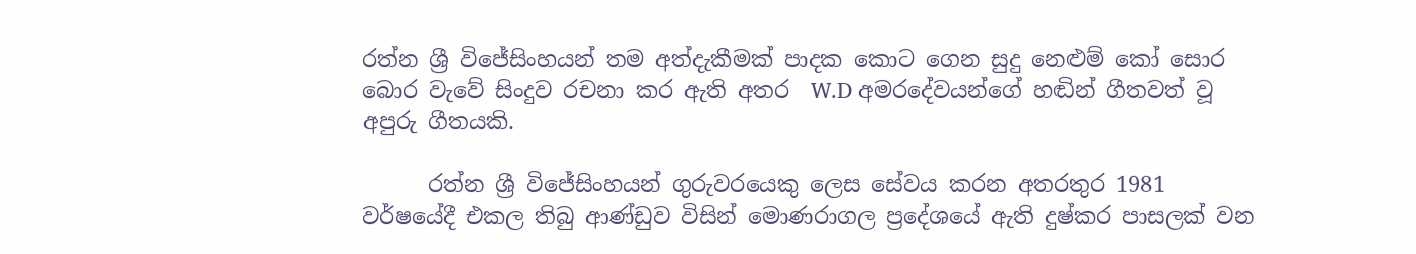රත්න ශ්‍රී විජේසිංහයන් තම අත්දැකීමක් පාදක කොට ගෙන සුදු නෙළුම් කෝ සොර බොර වැවේ සිංදුව රචනා කර ඇති අතර  W.D අමරදේවයන්ගේ හඬින් ගීතවත් වූ අපුරු ගීතයකි.

      රත්න ශ්‍රී විජේසිංහයන් ගුරුවරයෙකු ලෙස සේවය කරන අතරතුර 1981 වර්ෂයේදී එකල තිබු ආණ්ඩුව විසින් මොණරාගල ප්‍රදේශයේ ඇති දුෂ්කර පාසලක් වන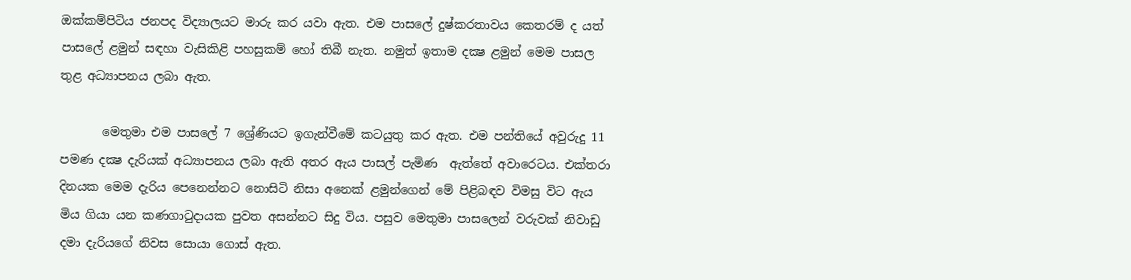ඔක්කම්පිටිය ජනපද විද්‍යාලයට මාරු කර යවා ඇත. එම පාසලේ දුෂ්කරතාවය කෙතරම් ද යත් පාසලේ ළමුන් සඳහා වැසිකිළි පහසුකම් හෝ තිබී නැත. නමුත් ඉතාම දක්‍ෂ ළමුන් මෙම පාසල තුළ අධ්‍යාපනය ලබා ඇත.

       මෙතුමා එම පාසලේ 7 ශ්‍රේණියට ඉගැන්වීමේ කටයුතු කර ඇත. එම පන්තියේ අවුරුදු 11 පමණ දක්‍ෂ දැරියක් අධ්‍යාපනය ලබා ඇති අතර ඇය පාසල් පැමිණ  ඇත්තේ අවාරෙටය. එක්තරා දිනයක මෙම දැරිය පෙනෙන්නට නොසිටි නිසා අනෙක් ළමුන්ගෙන් මේ පිළිබඳව විමසු විට ඇය මිය ගියා යන කණගාටුදායක පුවත අසන්නට සිදු විය. පසුව මෙතුමා පාසලෙන් වරුවක් නිවාඩු දමා දැරියගේ නිවස සොයා ගොස් ඇත.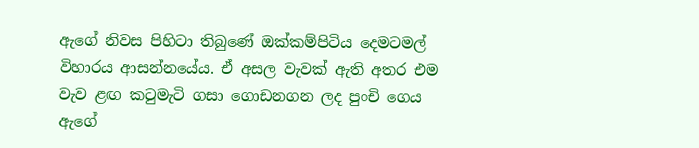ඇගේ නිවස පිහිටා තිබුණේ ඔක්කම්පිටිය දෙමටමල් විහාරය ආසන්නයේය. ඒ අසල වැවක් ඇති අතර එම වැව ළඟ කටුමැටි ගසා ගොඩනගන ලද පුංචි ගෙය ඇගේ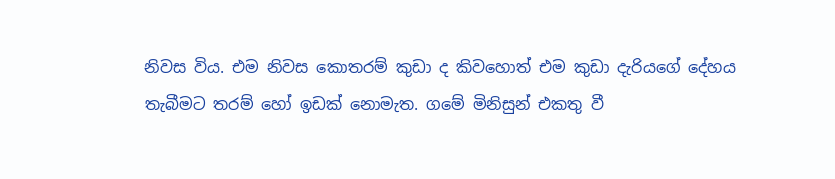නිවස විය. එම නිවස කොතරම් කුඩා ද කිවහොත් එම කුඩා දැරියගේ දේහය තැබීමට තරම් හෝ ඉඩක් නොමැත. ගමේ මිනිසුන් එකතු වී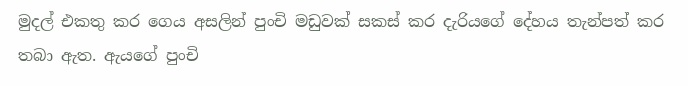මුදල් එකතු කර ගෙය අසලින් පුංචි මඩුවක් සකස් කර දැරියගේ දේහය තැන්පත් කර තබා ඇත. ඇයගේ පුංචි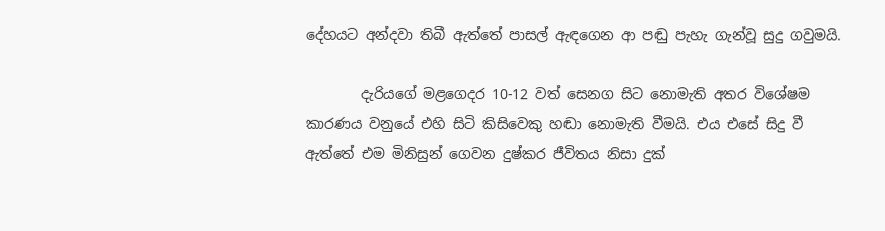දේහයට අන්දවා තිබී ඇත්තේ පාසල් ඇඳගෙන ආ පඬු පැහැ ගැන්වූ සුදු ගවුමයි.

        දැරියගේ මළගෙදර 10-12 වත් සෙනග සිට නොමැති අතර විශේෂම කාරණය වනුයේ එහි සිටි කිසිවෙකු හඬා නොමැති වීමයි. එය එසේ සිදු වී ඇත්තේ එම මිනිසුන් ගෙවන දුෂ්කර ජීවිතය නිසා දුක්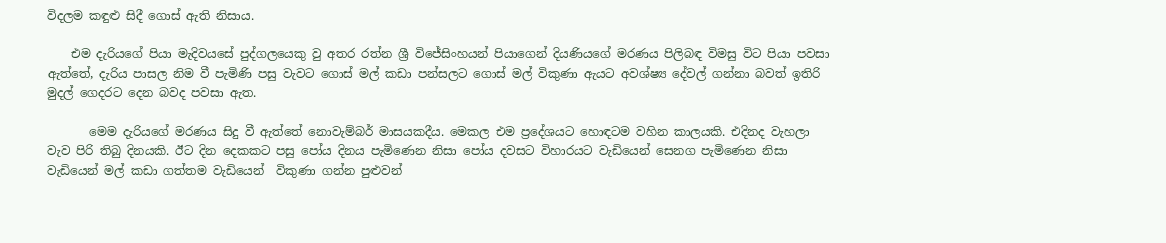විදලම කඳුළු සිදී ගොස් ඇති නිසාය.

    එම දැරියගේ පියා මැදිවයසේ පුද්ගලයෙකු වු අතර රත්න ශ්‍රී විජේසිංහයන් පියාගෙන් දියණියගේ මරණය පිලිබඳ විමසු විට පියා පවසා ඇත්තේ, දැරිය පාසල නිම වී පැමිණි පසු වැවට ගොස් මල් කඩා පන්සලට ගොස් මල් විකුණා ඇයට අවශ්ෂ්‍ය දේවල් ගන්නා බවත් ඉතිරි මුදල් ගෙදරට දෙන බවද පවසා ඇත.

       මෙම දැරියගේ මරණය සිදු වී ඇත්තේ නොවැම්බර් මාසයකදීය. මෙකල එම ප්‍රදේශයට හොඳටම වහින කාලයකි. එදිනද වැහලා වැව පිරි තිබු දිනයකි. ඊට දින දෙකකට පසු පෝය දිනය පැමිණෙන නිසා පෝය දවසට විහාරයට වැඩියෙන් සෙනග පැමිණෙන නිසා වැඩියෙන් මල් කඩා ගත්තම වැඩියෙන්  විකුණා ගන්න පුළුවන්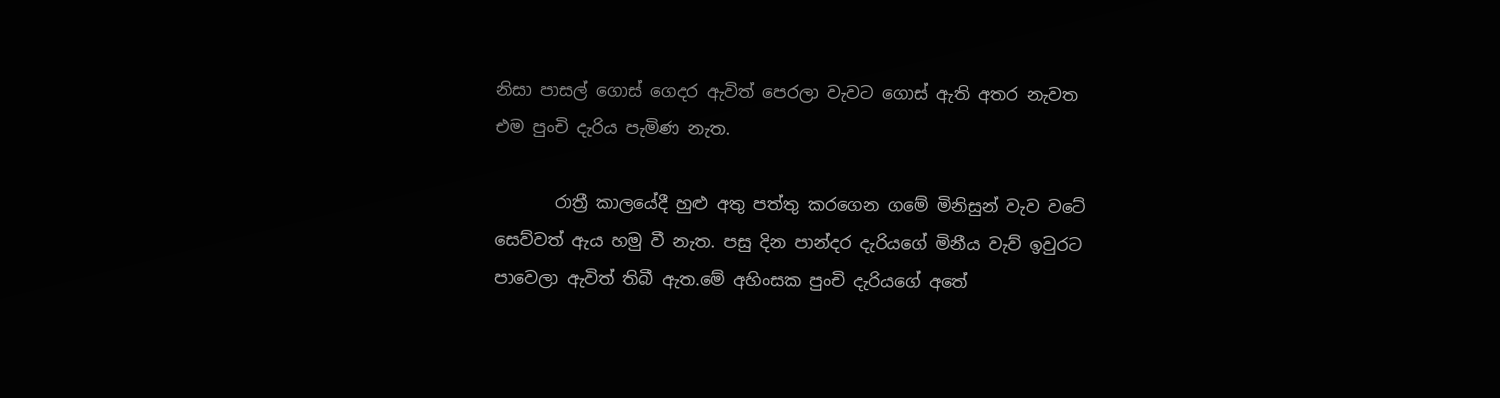නිසා පාසල් ගොස් ගෙදර ඇවිත් පෙරලා වැවට ගොස් ඇති අතර නැවත එම පුංචි දැරිය පැමිණ නැත.

       රාත්‍රී කාලයේදී හුළු අතු පත්තු කරගෙන ගමේ මිනිසුන් වැව වටේ සෙව්වත් ඇය හමු වී නැත. පසු දින පාන්දර දැරියගේ මිනීය වැව් ඉවුරට පාවෙලා ඇවිත් තිබී ඇත.මේ අහිංසක පුංචි දැරියගේ අතේ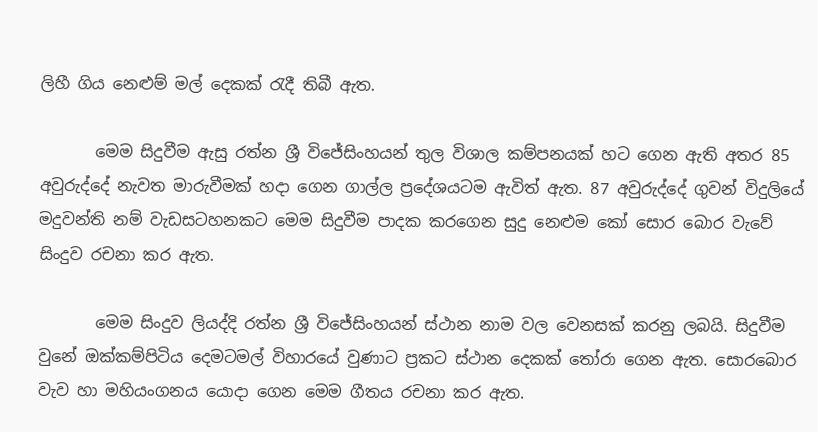ලිහී ගිය නෙළුම් මල් දෙකක් රැදී තිබී ඇත.

       මෙම සිදුවීම ඇසු රත්න ශ්‍රී විජේසිංහයන් තුල විශාල කම්පනයක් හට ගෙන ඇති අතර 85 අවුරුද්දේ නැවත මාරුවීමක් හදා ගෙන ගාල්ල ප්‍රදේශයටම ඇවිත් ඇත. 87 අවුරුද්දේ ගුවන් විදුලියේ මදුවන්ති නම් වැඩසටහනකට මෙම සිදුවීම පාදක කරගෙන සුදු නෙළුම කෝ සොර බොර වැවේ සිංදුව රචනා කර ඇත.

       මෙම සිංදුව ලියද්දි රත්න ශ්‍රී විජේසිංහයන් ස්ථාන නාම වල වෙනසක් කරනු ලබයි. සිදුවීම වුනේ ඔක්කම්පිටිය දෙමටමල් විහාරයේ වුණාට ප්‍රකට ස්ථාන දෙකක් තෝරා ගෙන ඇත. සොරබොර වැව හා මහියංගනය යොදා ගෙන මෙම ගීතය රචනා කර ඇත.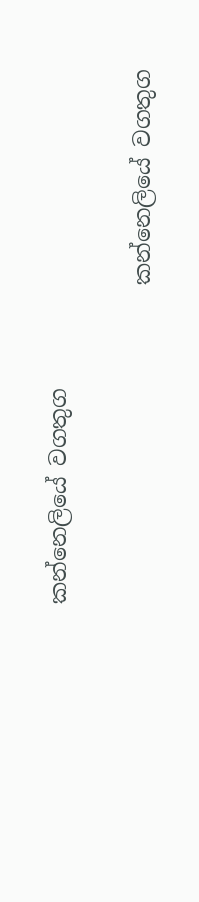කන්නෙලියේ වගතුග

                             කන්නෙලියේ වගතුග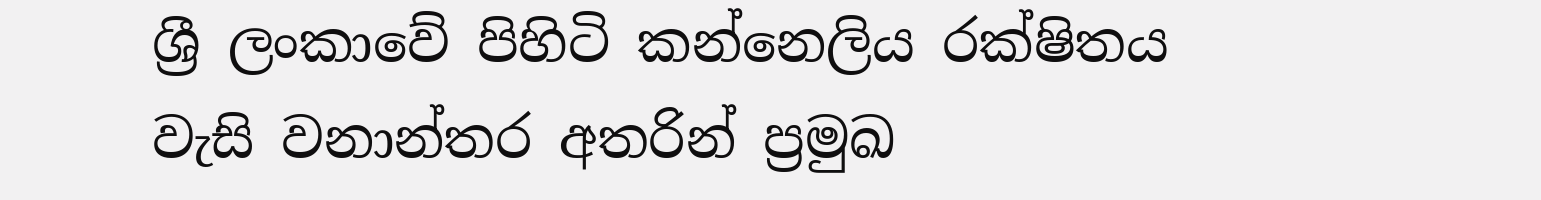ශ්‍රී ලංකාවේ පිහිටි කන්නෙලිය රක්ෂිතය   වැසි වනාන්තර අතරින් ප්‍රමුඛ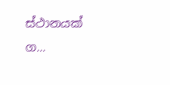ස්ථානයක් ග...